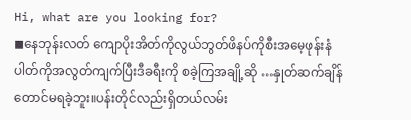Hi, what are you looking for?
◼နေဘုန်းလတ် ကျောပိုးအိတ်ကိုလွယ်ဘွတ်ဖိနပ်ကိုစီးအမေ့ဖုန်းနံပါတ်ကိုအလွတ်ကျက်ပြီးဒီခရီးကို စခဲ့ကြအချို့ဆို …နှုတ်ဆက်ချိန်တောင်မရခဲ့ဘူး။ပန်းတိုင်လည်းရှိတယ်လမ်း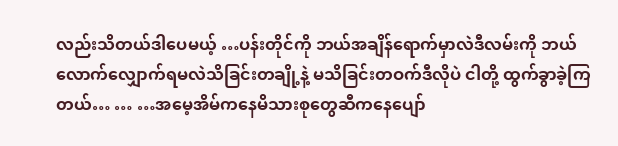လည်းသိတယ်ဒါပေမယ့် …ပန်းတိုင်ကို ဘယ်အချိန်ရောက်မှာလဲဒီလမ်းကို ဘယ်လောက်လျှောက်ရမလဲသိခြင်းတချို့နဲ့ မသိခြင်းတဝက်ဒီလိုပဲ ငါတို့ ထွက်ခွာခဲ့ကြတယ်… … …အမေ့အိမ်ကနေမိသားစုတွေဆီကနေပျော်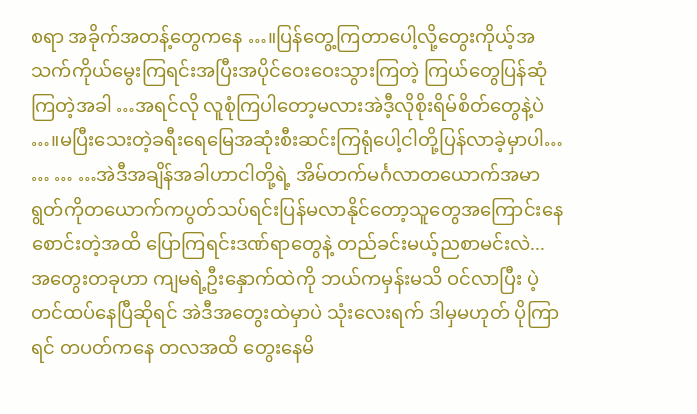စရာ အခိုက်အတန့်တွေကနေ …။ပြန်တွေ့ကြတာပေါ့လို့တွေးကိုယ့်အသက်ကိုယ်မွေးကြရင်းအပြီးအပိုင်ဝေးဝေးသွားကြတဲ့ ကြယ်တွေပြန်ဆုံကြတဲ့အခါ …အရင်လို လူစုံကြပါတော့မလားအဲဒီ့လိုစိုးရိမ်စိတ်တွေနဲ့ပဲ …။မပြီးသေးတဲ့ခရီးရေမြေအဆုံးစီးဆင်းကြရုံပေါ့ငါတို့ပြန်လာခဲ့မှာပါ… … … …အဲဒီအချိန်အခါဟာငါတို့ရဲ့ အိမ်တက်မင်္ဂလာတယောက်အမာရွတ်ကိုတယောက်ကပွတ်သပ်ရင်းပြန်မလာနိုင်တော့သူတွေအကြောင်းနေစောင်းတဲ့အထိ ပြောကြရင်းဒဏ်ရာတွေနဲ့ တည်ခင်းမယ့်ညစာမင်းလဲ...
အတွေးတခုဟာ ကျမရဲ့ဦးနှောက်ထဲကို ဘယ်ကမှန်းမသိ ဝင်လာပြီး ပဲ့တင်ထပ်နေပြီဆိုရင် အဲဒီအတွေးထဲမှာပဲ သုံးလေးရက် ဒါမှမဟုတ် ပိုကြာရင် တပတ်ကနေ တလအထိ တွေးနေမိ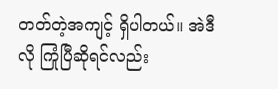တတ်တဲ့အကျင့် ရှိပါတယ်။ အဲဒီလို ကြုံပြီဆိုရင်လည်း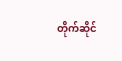တိုက်ဆိုင်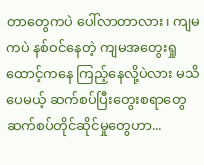တာတွေကပဲ ပေါ်လာတာလား၊ ကျမကပဲ နစ်ဝင်နေတဲ့ ကျမအတွေးရှုထောင့်ကနေ ကြည့်နေလို့ပဲလား မသိပေမယ့် ဆက်စပ်ပြီးတွေးစရာတွေ ဆက်စပ်တိုင်ဆိုင်မှုတွေဟာ...